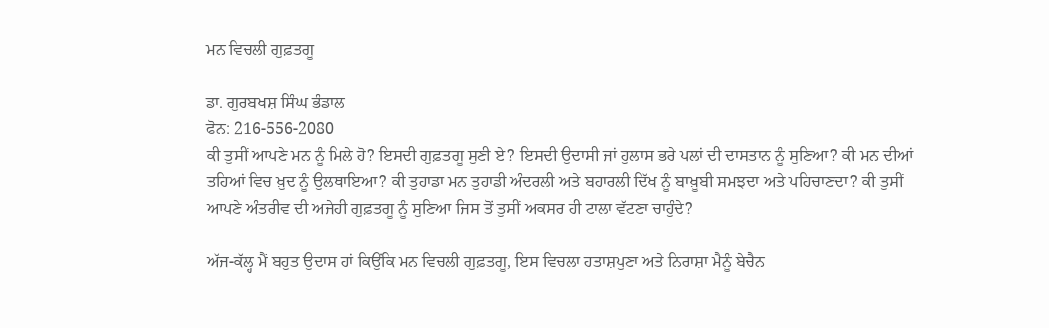ਮਨ ਵਿਚਲੀ ਗੁਫ਼ਤਗੂ

ਡਾ. ਗੁਰਬਖਸ਼ ਸਿੰਘ ਭੰਡਾਲ
ਫੋਨ: 216-556-2080
ਕੀ ਤੁਸੀਂ ਆਪਣੇ ਮਨ ਨੂੰ ਮਿਲੇ ਹੋ? ਇਸਦੀ ਗੁਫ਼ਤਗੂ ਸੁਣੀ ਏ? ਇਸਦੀ ਉਦਾਸੀ ਜਾਂ ਹੁਲਾਸ ਭਰੇ ਪਲਾਂ ਦੀ ਦਾਸਤਾਨ ਨੂੰ ਸੁਣਿਆ? ਕੀ ਮਨ ਦੀਆਂ ਤਹਿਆਂ ਵਿਚ ਖ਼ੁਦ ਨੂੰ ਉਲਥਾਇਆ? ਕੀ ਤੁਹਾਡਾ ਮਨ ਤੁਹਾਡੀ ਅੰਦਰਲੀ ਅਤੇ ਬਹਾਰਲੀ ਦਿੱਖ ਨੂੰ ਬਾਖ਼ੂਬੀ ਸਮਝਦਾ ਅਤੇ ਪਹਿਚਾਣਦਾ? ਕੀ ਤੁਸੀਂ ਆਪਣੇ ਅੰਤਰੀਵ ਦੀ ਅਜੇਹੀ ਗੁਫ਼ਤਗੂ ਨੂੰ ਸੁਣਿਆ ਜਿਸ ਤੋਂ ਤੁਸੀਂ ਅਕਸਰ ਹੀ ਟਾਲਾ ਵੱਟਣਾ ਚਾਹੁੰਦੇ?

ਅੱਜ-ਕੱਲ੍ਹ ਮੈਂ ਬਹੁਤ ਉਦਾਸ ਹਾਂ ਕਿਉਂਕਿ ਮਨ ਵਿਚਲੀ ਗੁਫ਼ਤਗੂ, ਇਸ ਵਿਚਲਾ ਹਤਾਸ਼ਪੁਣਾ ਅਤੇ ਨਿਰਾਸ਼ਾ ਮੈਨੂੰ ਬੇਚੈਨ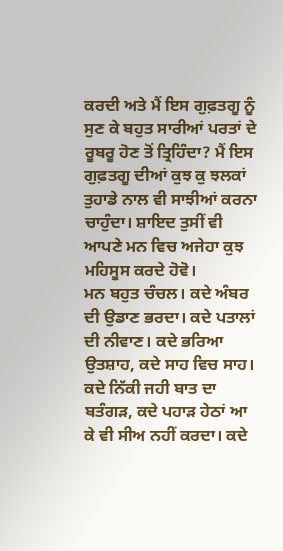ਕਰਦੀ ਅਤੇ ਮੈਂ ਇਸ ਗੁਫ਼ਤਗੂ ਨੂੰ ਸੁਣ ਕੇ ਬਹੁਤ ਸਾਰੀਆਂ ਪਰਤਾਂ ਦੇ ਰੂਬਰੂ ਹੋਣ ਤੋਂ ਤ੍ਰਿਹਿੰਦਾ? ਮੈਂ ਇਸ ਗੁਫ਼ਤਗੂ ਦੀਆਂ ਕੁਝ ਕੁ ਝਲਕਾਂ ਤੁਹਾਡੇ ਨਾਲ ਵੀ ਸਾਝੀਆਂ ਕਰਨਾ ਚਾਹੁੰਦਾ। ਸ਼ਾਇਦ ਤੁਸੀਂ ਵੀ ਆਪਣੇ ਮਨ ਵਿਚ ਅਜੇਹਾ ਕੁਝ ਮਹਿਸੂਸ ਕਰਦੇ ਹੋਵੋ।
ਮਨ ਬਹੁਤ ਚੰਚਲ। ਕਦੇ ਅੰਬਰ ਦੀ ਉਡਾਣ ਭਰਦਾ। ਕਦੇ ਪਤਾਲਾਂ ਦੀ ਨੀਵਾਣ। ਕਦੇ ਭਰਿਆ ਉਤਸ਼ਾਹ, ਕਦੇ ਸਾਹ ਵਿਚ ਸਾਹ। ਕਦੇ ਨਿੱਕੀ ਜਹੀ ਬਾਤ ਦਾ ਬਤੰਗੜ, ਕਦੇ ਪਹਾੜ ਹੇਠਾਂ ਆ ਕੇ ਵੀ ਸੀਅ ਨਹੀਂ ਕਰਦਾ। ਕਦੇ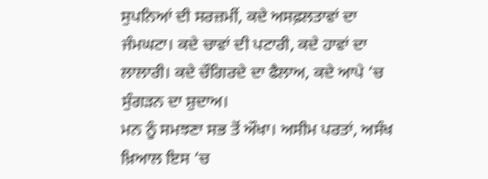ਸੁਪਨਿਆਂ ਦੀ ਸਰਜ਼ਮੀਂ, ਕਦੇ ਅਸਫ਼ਲਤਾਵਾਂ ਦਾ ਜੰਮਘਟਾ। ਕਦੇ ਚਾਵਾਂ ਦੀ ਪਟਾਰੀ, ਕਦੇ ਹਾਵਾਂ ਦਾ ਲਾਲਾਰੀ। ਕਦੇ ਚੌਗਿਰਦੇ ਦਾ ਫੈਲਾਅ, ਕਦੇ ਆਪੇ ‘ਚ ਸੁੰਗੜਨ ਦਾ ਸ਼ੁਦਾਅ।
ਮਨ ਨੂੰ ਸਮਝਣਾ ਸਭ ਤੋਂ ਔਖਾ। ਅਸੀਮ ਪਰਤਾਂ, ਅਸੰਖ ਖ਼ਿਆਲ ਇਸ ‘ਚ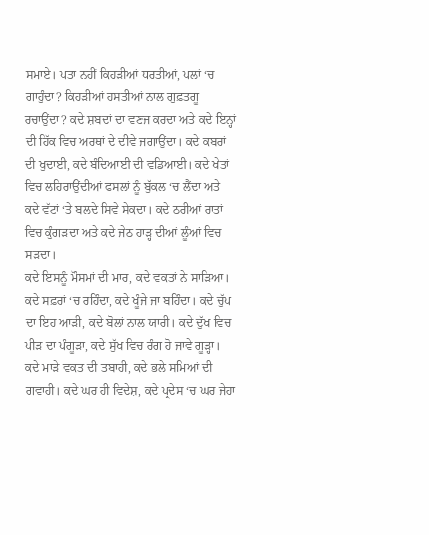ਸਮਾਏ। ਪਤਾ ਨਹੀਂ ਕਿਹੜੀਆਂ ਧਰਤੀਆਂ, ਪਲਾਂ ‘ਚ ਗਾਹੁੰਦਾ? ਕਿਹੜੀਆਂ ਹਸਤੀਆਂ ਨਾਲ ਗੁਫ਼ਤਗੂ ਰਚਾਉਂਦਾ? ਕਦੇ ਸ਼ਬਦਾਂ ਦਾ ਵਣਜ ਕਰਦਾ ਅਤੇ ਕਦੇ ਇਨ੍ਹਾਂ ਦੀ ਹਿੱਕ ਵਿਚ ਅਰਥਾਂ ਦੇ ਦੀਵੇ ਜਗਾਉਂਦਾ। ਕਦੇ ਕਬਰਾਂ ਦੀ ਖੁਦਾਈ, ਕਦੇ ਬੰਦਿਆਈ ਦੀ ਵਡਿਆਈ। ਕਦੇ ਖੇਤਾਂ ਵਿਚ ਲਹਿਰਾਉਂਦੀਆਂ ਫਸਲਾਂ ਨੂੰ ਬੁੱਕਲ ‘ਚ ਲੈਂਦਾ ਅਤੇ ਕਦੇ ਵੱਟਾਂ ‘ਤੇ ਬਲਦੇ ਸਿਵੇ ਸੇਕਦਾ। ਕਦੇ ਠਰੀਆਂ ਰਾਤਾਂ ਵਿਚ ਕੁੰਗੜਦਾ ਅਤੇ ਕਦੇ ਜੇਠ ਹਾੜ੍ਹ ਦੀਆਂ ਲੂੰਆਂ ਵਿਚ ਸੜਦਾ।
ਕਦੇ ਇਸਨੂੰ ਮੌਸਮਾਂ ਦੀ ਮਾਰ, ਕਦੇ ਵਕਤਾਂ ਨੇ ਸਾੜਿਆ। ਕਦੇ ਸਫ਼ਰਾਂ ‘ਚ ਰਹਿੰਦਾ, ਕਦੇ ਖੂੰਜੇ ਜਾ ਬਹਿੰਦਾ। ਕਦੇ ਚੁੱਪ ਦਾ ਇਹ ਆੜੀ, ਕਦੇ ਬੋਲਾਂ ਨਾਲ ਯਾਰੀ। ਕਦੇ ਦੁੱਖ ਵਿਚ ਪੀੜ ਦਾ ਪੰਗੂੜਾ, ਕਦੇ ਸੁੱਖ ਵਿਚ ਰੰਗ ਹੋ ਜਾਵੇ ਗੂੜ੍ਹਾ। ਕਦੇ ਮਾੜੇ ਵਕਤ ਦੀ ਤਬਾਹੀ, ਕਦੇ ਭਲੇ ਸਮਿਆਂ ਦੀ ਗਵਾਹੀ। ਕਦੇ ਘਰ ਹੀ ਵਿਦੇਸ਼, ਕਦੇ ਪ੍ਰਦੇਸ ‘ਚ ਘਰ ਜੇਹਾ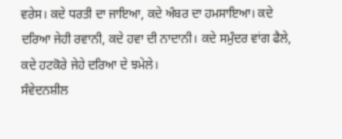ਵਰੇਸ। ਕਦੇ ਧਰਤੀ ਦਾ ਜਾਇਆ, ਕਦੇ ਅੰਬਰ ਦਾ ਹਮਸਾਇਆ। ਕਦੇ ਦਰਿਆ ਜੇਹੀ ਰਵਾਨੀ, ਕਦੇ ਹਵਾ ਦੀ ਨਾਦਾਨੀ। ਕਦੇ ਸਮੁੰਦਰ ਵਾਂਗ ਫੈਲੇ, ਕਦੇ ਹਟਕੋਰੇ ਜੇਹੇ ਦਰਿਆ ਦੇ ਝਮੇਲੇ।
ਸੰਵੇਦਨਸ਼ੀਲ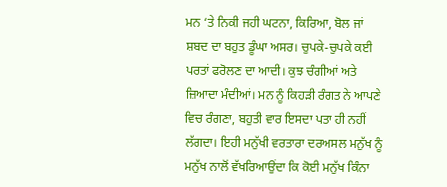ਮਨ ‘ਤੇ ਨਿਕੀ ਜਹੀ ਘਟਨਾ, ਕਿਰਿਆ, ਬੋਲ ਜਾਂ ਸ਼ਬਦ ਦਾ ਬਹੁਤ ਡੂੰਘਾ ਅਸਰ। ਚੁਪਕੇ-ਚੁਪਕੇ ਕਈ ਪਰਤਾਂ ਫਰੋਲਣ ਦਾ ਆਦੀ। ਕੁਝ ਚੰਗੀਆਂ ਅਤੇ ਜ਼ਿਆਦਾ ਮੰਦੀਆਂ। ਮਨ ਨੂੰ ਕਿਹੜੀ ਰੰਗਤ ਨੇ ਆਪਣੇ ਵਿਚ ਰੰਗਣਾ, ਬਹੁਤੀ ਵਾਰ ਇਸਦਾ ਪਤਾ ਹੀ ਨਹੀਂ ਲੱਗਦਾ। ਇਹੀ ਮਨੁੱਖੀ ਵਰਤਾਰਾ ਦਰਅਸਲ ਮਨੁੱਖ ਨੂੰ ਮਨੁੱਖ ਨਾਲੋਂ ਵੱਖਰਿਆਉਂਦਾ ਕਿ ਕੋਈ ਮਨੁੱਖ ਕਿੰਨਾ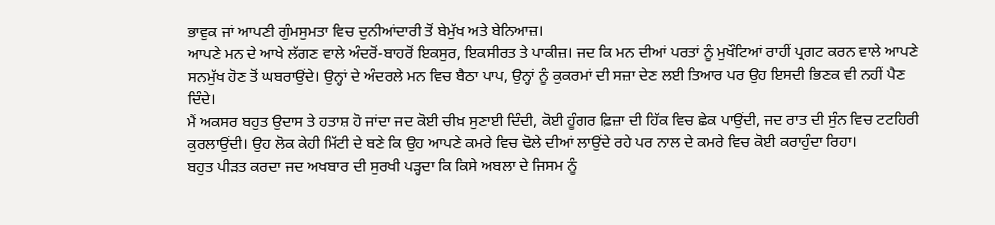ਭਾਵੁਕ ਜਾਂ ਆਪਣੀ ਗੁੰਮਸੁਮਤਾ ਵਿਚ ਦੁਨੀਆਂਦਾਰੀ ਤੋਂ ਬੇਮੁੱਖ ਅਤੇ ਬੇਨਿਆਜ਼।
ਆਪਣੇ ਮਨ ਦੇ ਆਖੇ ਲੱਗਣ ਵਾਲੇ ਅੰਦਰੋਂ-ਬਾਹਰੋਂ ਇਕਸੁਰ, ਇਕਸੀਰਤ ਤੇ ਪਾਕੀਜ਼। ਜਦ ਕਿ ਮਨ ਦੀਆਂ ਪਰਤਾਂ ਨੂੰ ਮੁਖੌਟਿਆਂ ਰਾਹੀਂ ਪ੍ਰਗਟ ਕਰਨ ਵਾਲੇ ਆਪਣੇ ਸਨਮੁੱਖ ਹੋਣ ਤੋਂ ਘਬਰਾਉਂਦੇ। ਉਨ੍ਹਾਂ ਦੇ ਅੰਦਰਲੇ ਮਨ ਵਿਚ ਬੈਠਾ ਪਾਪ, ਉਨ੍ਹਾਂ ਨੂੰ ਕੁਕਰਮਾਂ ਦੀ ਸਜ਼ਾ ਦੇਣ ਲਈ ਤਿਆਰ ਪਰ ਉਹ ਇਸਦੀ ਭਿਣਕ ਵੀ ਨਹੀਂ ਪੈਣ ਦਿੰਦੇ।
ਮੈਂ ਅਕਸਰ ਬਹੁਤ ਉਦਾਸ ਤੇ ਹਤਾਸ਼ ਹੋ ਜਾਂਦਾ ਜਦ ਕੋਈ ਚੀਖ਼ ਸੁਣਾਈ ਦਿੰਦੀ, ਕੋਈ ਹੂੰਗਰ ਫ਼ਿਜ਼ਾ ਦੀ ਹਿੱਕ ਵਿਚ ਛੇਕ ਪਾਉਂਦੀ, ਜਦ ਰਾਤ ਦੀ ਸੁੰਨ ਵਿਚ ਟਟਹਿਰੀ ਕੁਰਲਾਉਂਦੀ। ਉਹ ਲੋਕ ਕੇਹੀ ਮਿੱਟੀ ਦੇ ਬਣੇ ਕਿ ਉਹ ਆਪਣੇ ਕਮਰੇ ਵਿਚ ਢੋਲੇ ਦੀਆਂ ਲਾਉਂਦੇ ਰਹੇ ਪਰ ਨਾਲ ਦੇ ਕਮਰੇ ਵਿਚ ਕੋਈ ਕਰਾਹੁੰਦਾ ਰਿਹਾ।
ਬਹੁਤ ਪੀੜਤ ਕਰਦਾ ਜਦ ਅਖਬਾਰ ਦੀ ਸੁਰਖੀ ਪੜ੍ਹਦਾ ਕਿ ਕਿਸੇ ਅਬਲਾ ਦੇ ਜਿਸਮ ਨੂੰ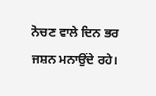ਨੋਚਣ ਵਾਲੇ ਦਿਨ ਭਰ ਜਸ਼ਨ ਮਨਾਉਂਦੇ ਰਹੇ।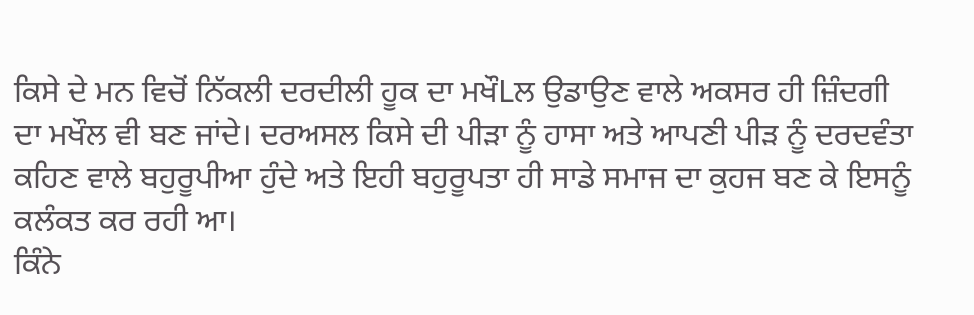ਕਿਸੇ ਦੇ ਮਨ ਵਿਚੋਂ ਨਿੱਕਲੀ ਦਰਦੀਲੀ ਹੂਕ ਦਾ ਮਖੌLਲ ਉਡਾਉਣ ਵਾਲੇ ਅਕਸਰ ਹੀ ਜ਼ਿੰਦਗੀ ਦਾ ਮਖੌਲ ਵੀ ਬਣ ਜਾਂਦੇ। ਦਰਅਸਲ ਕਿਸੇ ਦੀ ਪੀੜਾ ਨੂੰ ਹਾਸਾ ਅਤੇ ਆਪਣੀ ਪੀੜ ਨੂੰ ਦਰਦਵੰਤਾ ਕਹਿਣ ਵਾਲੇ ਬਹੁਰੂਪੀਆ ਹੁੰਦੇ ਅਤੇ ਇਹੀ ਬਹੁਰੂਪਤਾ ਹੀ ਸਾਡੇ ਸਮਾਜ ਦਾ ਕੁਹਜ ਬਣ ਕੇ ਇਸਨੂੰ ਕਲੰਕਤ ਕਰ ਰਹੀ ਆ।
ਕਿੰਨੇ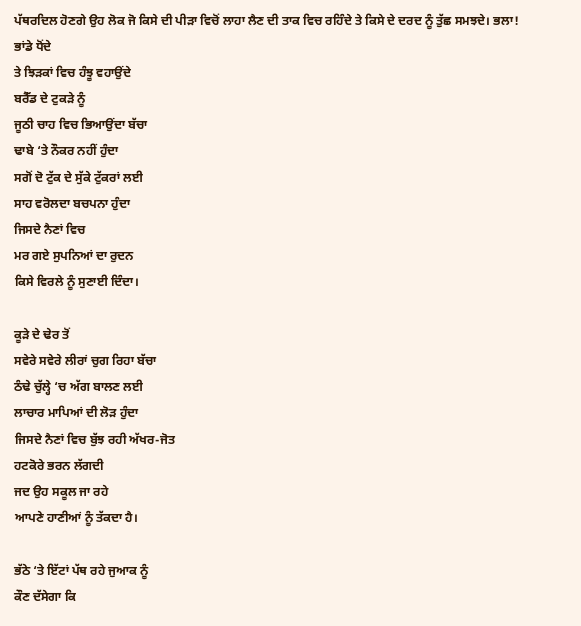ਪੱਥਰਦਿਲ ਹੋਣਗੇ ਉਹ ਲੋਕ ਜੋ ਕਿਸੇ ਦੀ ਪੀੜਾ ਵਿਚੋਂ ਲਾਹਾ ਲੈਣ ਦੀ ਤਾਕ ਵਿਚ ਰਹਿੰਦੇ ਤੇ ਕਿਸੇ ਦੇ ਦਰਦ ਨੂੰ ਤੁੱਛ ਸਮਝਦੇ। ਭਲਾ!
ਭਾਂਡੇ ਧੋਂਦੇ
ਤੇ ਝਿੜਕਾਂ ਵਿਚ ਹੰਝੂ ਵਹਾਉਂਦੇ
ਬਰੈੱਡ ਦੇ ਟੁਕੜੇ ਨੂੰ
ਜੂਠੀ ਚਾਹ ਵਿਚ ਭਿਆਉਂਦਾ ਬੱਚਾ
ਢਾਬੇ ‘ਤੇ ਨੌਕਰ ਨਹੀਂ ਹੁੰਦਾ
ਸਗੋਂ ਦੋ ਟੁੱਕ ਦੇ ਸੁੱਕੇ ਟੁੱਕਰਾਂ ਲਈ
ਸਾਹ ਵਰੋਲਦਾ ਬਚਪਨਾ ਹੁੰਦਾ
ਜਿਸਦੇ ਨੈਣਾਂ ਵਿਚ
ਮਰ ਗਏ ਸੁਪਨਿਆਂ ਦਾ ਰੁਦਨ
ਕਿਸੇ ਵਿਰਲੇ ਨੂੰ ਸੁਣਾਈ ਦਿੰਦਾ।

ਕੂੜੇ ਦੇ ਢੇਰ ਤੋਂ
ਸਵੇਰੇ ਸਵੇਰੇ ਲੀਰਾਂ ਚੁਗ ਰਿਹਾ ਬੱਚਾ
ਠੰਢੇ ਚੁੱਲ੍ਹੇ ‘ਚ ਅੱਗ ਬਾਲਣ ਲਈ
ਲਾਚਾਰ ਮਾਪਿਆਂ ਦੀ ਲੋੜ ਹੁੰਦਾ
ਜਿਸਦੇ ਨੈਣਾਂ ਵਿਚ ਬੁੱਝ ਰਹੀ ਅੱਖਰ-ਜੋਤ
ਹਟਕੋਰੇ ਭਰਨ ਲੱਗਦੀ
ਜਦ ਉਹ ਸਕੂਲ ਜਾ ਰਹੇ
ਆਪਣੇ ਹਾਣੀਆਂ ਨੂੰ ਤੱਕਦਾ ਹੈ।

ਭੱਠੇ ‘ਤੇ ਇੱਟਾਂ ਪੱਥ ਰਹੇ ਜੁਆਕ ਨੂੰ
ਕੌਣ ਦੱਸੇਗਾ ਕਿ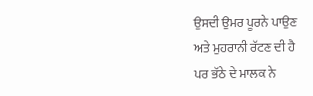ਉਸਦੀ ਉਮਰ ਪੂਰਨੇ ਪਾਉਣ
ਅਤੇ ਮੁਹਰਾਨੀ ਰੱਟਣ ਦੀ ਹੈ
ਪਰ ਭੱਠੇ ਦੇ ਮਾਲਕ ਨੇ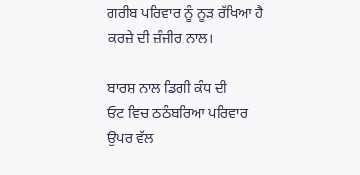ਗਰੀਬ ਪਰਿਵਾਰ ਨੂੰ ਨੂੜ ਰੱਖਿਆ ਹੈ
ਕਰਜ਼ੇ ਦੀ ਜ਼ੰਜੀਰ ਨਾਲ।

ਬਾਰਸ਼ ਨਾਲ ਡਿਗੀ ਕੰਧ ਦੀ
ਓਟ ਵਿਚ ਠਠੰਬਰਿਆ ਪਰਿਵਾਰ
ਉਪਰ ਵੱਲ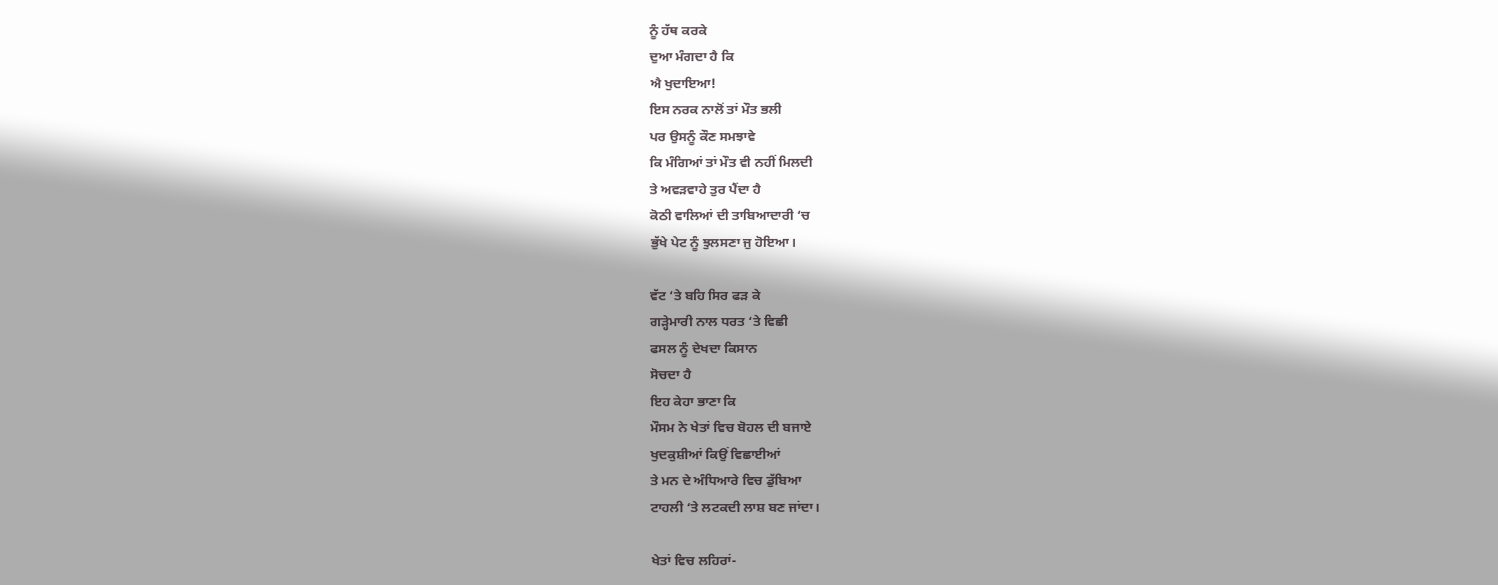ਨੂੰ ਹੱਥ ਕਰਕੇ
ਦੁਆ ਮੰਗਦਾ ਹੈ ਕਿ
ਐ ਖੁਦਾਇਆ!
ਇਸ ਨਰਕ ਨਾਲੋਂ ਤਾਂ ਮੌਤ ਭਲੀ
ਪਰ ਉਸਨੂੰ ਕੌਣ ਸਮਝਾਵੇ
ਕਿ ਮੰਗਿਆਂ ਤਾਂ ਮੌਤ ਵੀ ਨਹੀਂ ਮਿਲਦੀ
ਤੇ ਅਵੜਵਾਹੇ ਤੁਰ ਪੈਂਦਾ ਹੈ
ਕੋਠੀ ਵਾਲਿਆਂ ਦੀ ਤਾਬਿਆਦਾਰੀ ‘ਚ
ਭੁੱਖੇ ਪੇਟ ਨੂੰ ਝੁਲਸਣਾ ਜੁ ਹੋਇਆ।

ਵੱਟ ‘ਤੇ ਬਹਿ ਸਿਰ ਫੜ ਕੇ
ਗੜ੍ਹੇਮਾਰੀ ਨਾਲ ਧਰਤ ‘ਤੇ ਵਿਛੀ
ਫਸਲ ਨੂੰ ਦੇਖਦਾ ਕਿਸਾਨ
ਸੋਚਦਾ ਹੈ
ਇਹ ਕੇਹਾ ਭਾਣਾ ਕਿ
ਮੌਸਮ ਨੇ ਖੇਤਾਂ ਵਿਚ ਬੋਹਲ ਦੀ ਬਜਾਏ
ਖੁਦਕੁਸ਼ੀਆਂ ਕਿਉਂ ਵਿਛਾਈਆਂ
ਤੇ ਮਨ ਦੇ ਅੰਧਿਆਰੇ ਵਿਚ ਡੁੱਬਿਆ
ਟਾਹਲੀ ‘ਤੇ ਲਟਕਦੀ ਲਾਸ਼ ਬਣ ਜਾਂਦਾ।

ਖੇਤਾਂ ਵਿਚ ਲਹਿਰਾਂ-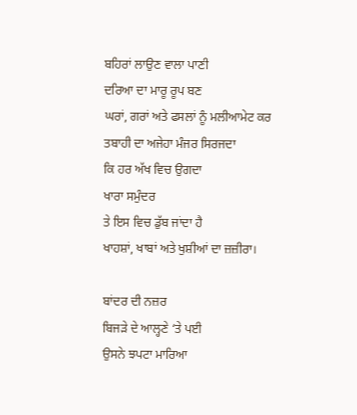ਬਹਿਰਾਂ ਲਾਉਣ ਵਾਲਾ ਪਾਣੀ
ਦਰਿਆ ਦਾ ਮਾਰੂ ਰੂਪ ਬਣ
ਘਰਾਂ, ਗਰਾਂ ਅਤੇ ਫਸਲਾਂ ਨੂੰ ਮਲੀਆਮੇਟ ਕਰ
ਤਬਾਹੀ ਦਾ ਅਜੇਹਾ ਮੰਜਰ ਸਿਰਜਦਾ
ਕਿ ਹਰ ਅੱਖ ਵਿਚ ਉਗਦਾ
ਖਾਰਾ ਸਮੁੰਦਰ
ਤੇ ਇਸ ਵਿਚ ਡੁੱਬ ਜਾਂਦਾ ਹੈ
ਖਾਹਸ਼ਾਂ, ਖਾਬਾਂ ਅਤੇ ਖੁਸ਼ੀਆਂ ਦਾ ਜ਼ਜ਼ੀਰਾ।

ਬਾਂਦਰ ਦੀ ਨਜ਼ਰ
ਬਿਜੜੇ ਦੇ ਆਲ੍ਹਣੇ ‘ਤੇ ਪਈ
ਉਸਨੇ ਝਪਟਾ ਮਾਰਿਆ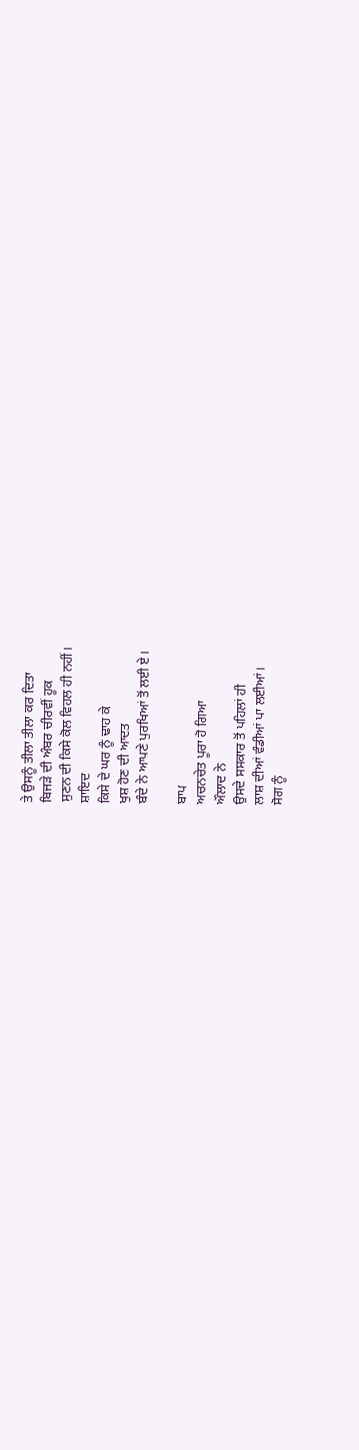ਤੇ ਉਸਨੂੰ ਤੀਲਾ ਤੀਲਾ ਕਰ ਦਿਤਾ
ਬਿਜੜੇ ਦੀ ਅੰਬਰ ਚੀਰਵੀਂ ਹੂਕ
ਸੁਣਨ ਦੀ ਕਿਸੇ ਕੋਲ ਵਿਹਲ ਹੀ ਨਹੀਂ।
ਸ਼ਾਇਦ
ਕਿਸੇ ਦੇ ਘਰ ਨੂੰ ਢਾਹ ਕੇ
ਖੁਸ਼ ਹੋਣ ਦੀ ਆਦਤ
ਬੰਦੇ ਨੇ ਆਪਣੇ ਪੁਰਖਿਆਂ ਤੋਂ ਲਈ ਏ।

ਬਾਪ
ਅਚਨਚੇਤ ਪੂਰਾ ਹੋ ਗਿਆ
ਔਲਾਦ ਨੇ
ਉਸਦੇ ਸਸਕਾਰ ਤੋਂ ਪਹਿਲਾਂ ਹੀ
ਲਾਸ਼ ਦੀਆਂ ਵੰਡੀਆਂ ਪਾ ਲਈਆਂ।
ਸੋਗ ਨੂੰ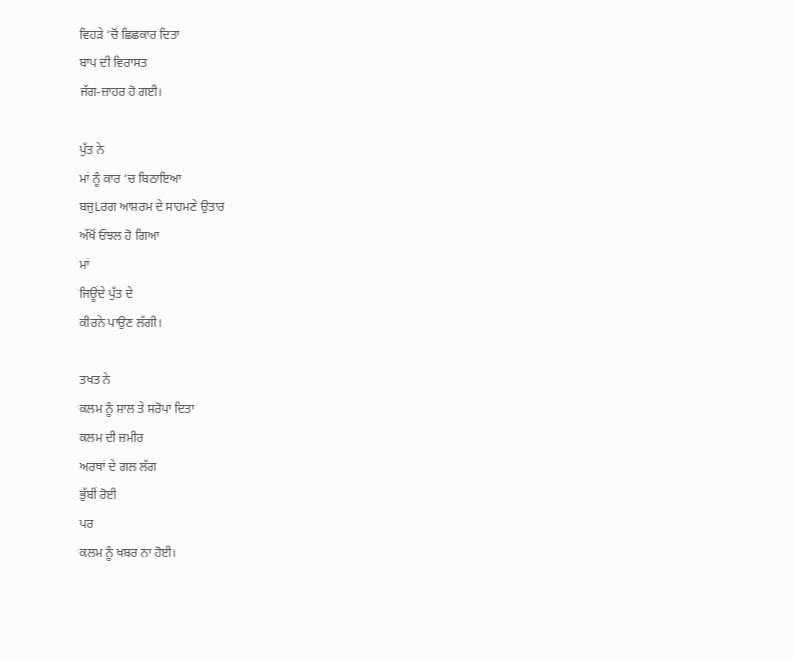ਵਿਹੜੇ ‘ਚੋਂ ਛਿਛਕਾਰ ਦਿਤਾ
ਬਾਪ ਦੀ ਵਿਰਾਸਤ
ਜੱਗ-ਜ਼ਾਹਰ ਹੋ ਗਈ।

ਪੁੱਤ ਨੇ
ਮਾਂ ਨੂੰ ਕਾਰ ‘ਚ ਬਿਠਾਇਆ
ਬਜੁLਰਗ ਆਸ਼ਰਮ ਦੇ ਸਾਹਮਣੇ ਉਤਾਰ
ਅੱਖੋਂ ਓਝਲ ਹੋ ਗਿਆ
ਮਾਂ
ਜਿਊਂਦੇ ਪੁੱਤ ਦੇ
ਕੀਰਨੇ ਪਾਉਣ ਲੱਗੀ।

ਤਖਤ ਨੇ
ਕਲਮ ਨੂੰ ਸ਼ਾਲ ਤੇ ਸਰੋਪਾ ਦਿਤਾ
ਕਲਮ ਦੀ ਜ਼ਮੀਰ
ਅਰਥਾਂ ਦੇ ਗਲ ਲੱਗ
ਭੁੱਬੀਂ ਰੋਈ
ਪਰ
ਕਲਮ ਨੂੰ ਖਬਰ ਨਾ ਹੋਈ।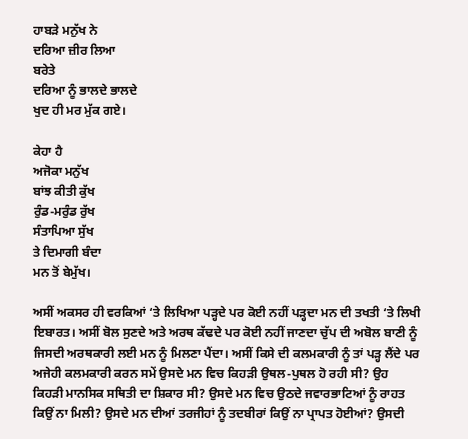ਹਾਬੜੇ ਮਨੁੱਖ ਨੇ
ਦਰਿਆ ਜ਼ੀਰ ਲਿਆ
ਬਰੇਤੇ
ਦਰਿਆ ਨੂੰ ਭਾਲਦੇ ਭਾਲਦੇ
ਖੁਦ ਹੀ ਮਰ ਮੁੱਕ ਗਏ।

ਕੇਹਾ ਹੈ
ਅਜੋਕਾ ਮਨੁੱਖ
ਬਾਂਝ ਕੀਤੀ ਕੁੱਖ
ਰੁੰਡ-ਮਰੁੰਡ ਰੁੱਖ
ਸੰਤਾਪਿਆ ਸੁੱਖ
ਤੇ ਦਿਮਾਗੀ ਬੰਦਾ
ਮਨ ਤੋਂ ਬੇਮੁੱਖ।

ਅਸੀਂ ਅਕਸਰ ਹੀ ਵਰਕਿਆਂ ‘ਤੇ ਲਿਖਿਆ ਪੜ੍ਹਦੇ ਪਰ ਕੋਈ ਨਹੀਂ ਪੜ੍ਹਦਾ ਮਨ ਦੀ ਤਖਤੀ ‘ਤੇ ਲਿਖੀ ਇਬਾਰਤ। ਅਸੀਂ ਬੋਲ ਸੁਣਦੇ ਅਤੇ ਅਰਥ ਕੱਢਦੇ ਪਰ ਕੋਈ ਨਹੀਂ ਜਾਣਦਾ ਚੁੱਪ ਦੀ ਅਬੋਲ ਬਾਣੀ ਨੂੰ ਜਿਸਦੀ ਅਰਥਕਾਰੀ ਲਈ ਮਨ ਨੂੰ ਮਿਲਣਾ ਪੈਂਦਾ। ਅਸੀਂ ਕਿਸੇ ਦੀ ਕਲਮਕਾਰੀ ਨੂੰ ਤਾਂ ਪੜ੍ਹ ਲੈਂਦੇ ਪਰ ਅਜੇਹੀ ਕਲਮਕਾਰੀ ਕਰਨ ਸਮੇਂ ਉਸਦੇ ਮਨ ਵਿਚ ਕਿਹੜੀ ਉਥਲ-ਪੁਥਲ ਹੋ ਰਹੀ ਸੀ? ਉਹ ਕਿਹੜੀ ਮਾਨਸਿਕ ਸਥਿਤੀ ਦਾ ਸ਼ਿਕਾਰ ਸੀ? ਉਸਦੇ ਮਨ ਵਿਚ ਉਠਦੇ ਜਵਾਰਭਾਟਿਆਂ ਨੂੰ ਰਾਹਤ ਕਿਉਂ ਨਾ ਮਿਲੀ? ਉਸਦੇ ਮਨ ਦੀਆਂ ਤਰਜੀਹਾਂ ਨੂੰ ਤਦਬੀਰਾਂ ਕਿਉਂ ਨਾ ਪ੍ਰਾਪਤ ਹੋਈਆਂ? ਉਸਦੀ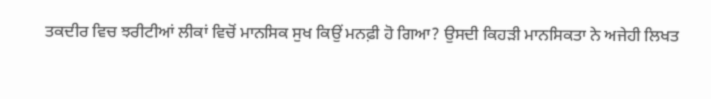ਤਕਦੀਰ ਵਿਚ ਝਰੀਟੀਆਂ ਲੀਕਾਂ ਵਿਚੋਂ ਮਾਨਸਿਕ ਸੁਖ ਕਿਉਂ ਮਨਫ਼ੀ ਹੋ ਗਿਆ? ਉਸਦੀ ਕਿਹੜੀ ਮਾਨਸਿਕਤਾ ਨੇ ਅਜੇਹੀ ਲਿਖਤ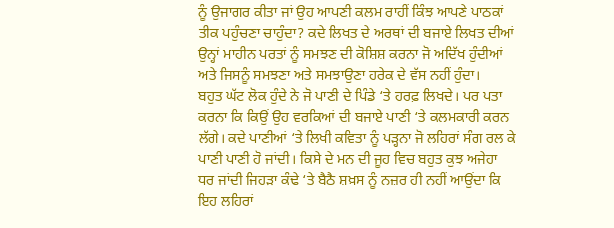ਨੂੰ ਉਜਾਗਰ ਕੀਤਾ ਜਾਂ ਉਹ ਆਪਣੀ ਕਲਮ ਰਾਹੀਂ ਕਿੰਝ ਆਪਣੇ ਪਾਠਕਾਂ ਤੀਕ ਪਹੁੰਚਣਾ ਚਾਹੁੰਦਾ? ਕਦੇ ਲਿਖਤ ਦੇ ਅਰਥਾਂ ਦੀ ਬਜਾਏ ਲਿਖਤ ਦੀਆਂ ਉਨ੍ਹਾਂ ਮਾਹੀਨ ਪਰਤਾਂ ਨੂੰ ਸਮਝਣ ਦੀ ਕੋਸ਼ਿਸ਼ ਕਰਨਾ ਜੋ ਅਦਿੱਖ ਹੁੰਦੀਆਂ ਅਤੇ ਜਿਸਨੂੰ ਸਮਝਣਾ ਅਤੇ ਸਮਝਾਉਣਾ ਹਰੇਕ ਦੇ ਵੱਸ ਨਹੀਂ ਹੁੰਦਾ।
ਬਹੁਤ ਘੱਟ ਲੋਕ ਹੁੰਦੇ ਨੇ ਜੋ ਪਾਣੀ ਦੇ ਪਿੰਡੇ ‘ਤੇ ਹਰਫ਼ ਲਿਖਦੇ। ਪਰ ਪਤਾ ਕਰਨਾ ਕਿ ਕਿਉਂ ਉਹ ਵਰਕਿਆਂ ਦੀ ਬਜਾਏ ਪਾਣੀ ‘ਤੇ ਕਲਮਕਾਰੀ ਕਰਨ ਲੱਗੇ। ਕਦੇ ਪਾਣੀਆਂ ‘ਤੇ ਲਿਖੀ ਕਵਿਤਾ ਨੂੰ ਪੜ੍ਹਨਾ ਜੋ ਲਹਿਰਾਂ ਸੰਗ ਰਲ ਕੇ ਪਾਣੀ ਪਾਣੀ ਹੋ ਜਾਂਦੀ। ਕਿਸੇ ਦੇ ਮਨ ਦੀ ਜੂਹ ਵਿਚ ਬਹੁਤ ਕੁਝ ਅਜੇਹਾ ਧਰ ਜਾਂਦੀ ਜਿਹੜਾ ਕੰਢੇ ‘ਤੇ ਬੈਠੈ ਸ਼ਖ਼ਸ ਨੂੰ ਨਜ਼ਰ ਹੀ ਨਹੀਂ ਆਉਂਦਾ ਕਿ ਇਹ ਲਹਿਰਾਂ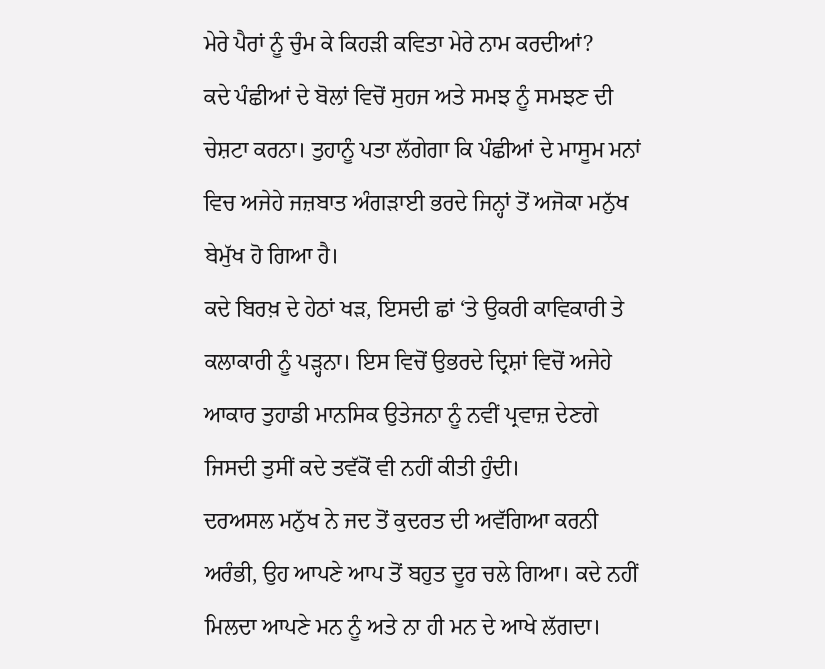ਮੇਰੇ ਪੈਰਾਂ ਨੂੰ ਚੁੰਮ ਕੇ ਕਿਹੜੀ ਕਵਿਤਾ ਮੇਰੇ ਨਾਮ ਕਰਦੀਆਂ?
ਕਦੇ ਪੰਛੀਆਂ ਦੇ ਬੋਲਾਂ ਵਿਚੋਂ ਸੁਹਜ ਅਤੇ ਸਮਝ ਨੂੰ ਸਮਝਣ ਦੀ ਚੇਸ਼ਟਾ ਕਰਨਾ। ਤੁਹਾਨੂੰ ਪਤਾ ਲੱਗੇਗਾ ਕਿ ਪੰਛੀਆਂ ਦੇ ਮਾਸੂਮ ਮਨਾਂ ਵਿਚ ਅਜੇਹੇ ਜਜ਼ਬਾਤ ਅੰਗੜਾਈ ਭਰਦੇ ਜਿਨ੍ਹਾਂ ਤੋਂ ਅਜੋਕਾ ਮਨੁੱਖ ਬੇਮੁੱਖ ਹੋ ਗਿਆ ਹੈ।
ਕਦੇ ਬਿਰਖ਼ ਦੇ ਹੇਠਾਂ ਖੜ, ਇਸਦੀ ਛਾਂ ‘ਤੇ ਉਕਰੀ ਕਾਵਿਕਾਰੀ ਤੇ ਕਲਾਕਾਰੀ ਨੂੰ ਪੜ੍ਹਨਾ। ਇਸ ਵਿਚੋਂ ਉਭਰਦੇ ਦ੍ਰਿਸ਼ਾਂ ਵਿਚੋਂ ਅਜੇਹੇ ਆਕਾਰ ਤੁਹਾਡੀ ਮਾਨਸਿਕ ਉਤੇਜਨਾ ਨੂੰ ਨਵੀਂ ਪ੍ਰਵਾਜ਼ ਦੇਣਗੇ ਜਿਸਦੀ ਤੁਸੀਂ ਕਦੇ ਤਵੱਕੋਂ ਵੀ ਨਹੀਂ ਕੀਤੀ ਹੁੰਦੀ।
ਦਰਅਸਲ ਮਨੁੱਖ ਨੇ ਜਦ ਤੋਂ ਕੁਦਰਤ ਦੀ ਅਵੱਗਿਆ ਕਰਨੀ ਅਰੰਭੀ, ਉਹ ਆਪਣੇ ਆਪ ਤੋਂ ਬਹੁਤ ਦੂਰ ਚਲੇ ਗਿਆ। ਕਦੇ ਨਹੀਂ ਮਿਲਦਾ ਆਪਣੇ ਮਨ ਨੂੰ ਅਤੇ ਨਾ ਹੀ ਮਨ ਦੇ ਆਖੇ ਲੱਗਦਾ।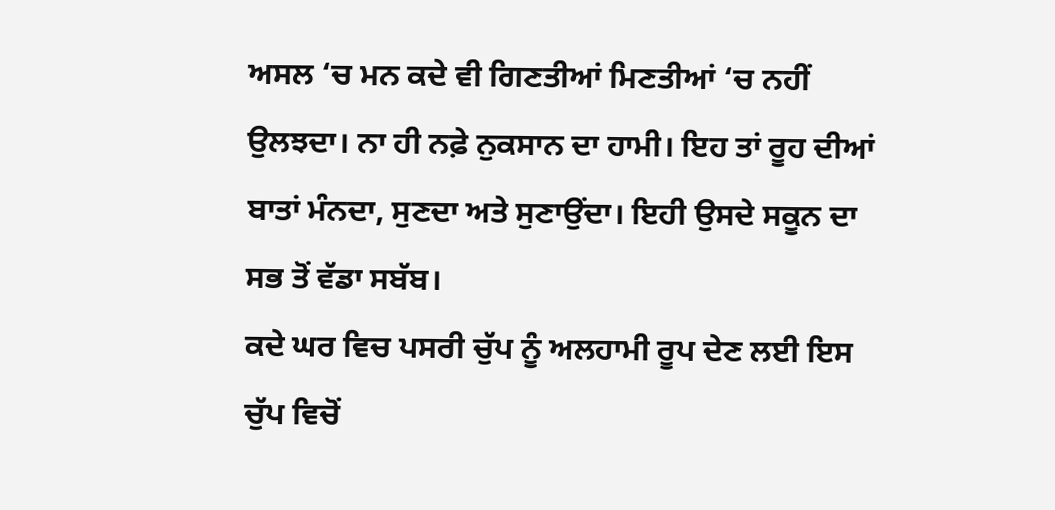ਅਸਲ ‘ਚ ਮਨ ਕਦੇ ਵੀ ਗਿਣਤੀਆਂ ਮਿਣਤੀਆਂ ‘ਚ ਨਹੀਂ ਉਲਝਦਾ। ਨਾ ਹੀ ਨਫ਼ੇ ਨੁਕਸਾਨ ਦਾ ਹਾਮੀ। ਇਹ ਤਾਂ ਰੂਹ ਦੀਆਂ ਬਾਤਾਂ ਮੰਨਦਾ, ਸੁਣਦਾ ਅਤੇ ਸੁਣਾਉਂਦਾ। ਇਹੀ ਉਸਦੇ ਸਕੂਨ ਦਾ ਸਭ ਤੋਂ ਵੱਡਾ ਸਬੱਬ।
ਕਦੇ ਘਰ ਵਿਚ ਪਸਰੀ ਚੁੱਪ ਨੂੰ ਅਲਹਾਮੀ ਰੂਪ ਦੇਣ ਲਈ ਇਸ ਚੁੱਪ ਵਿਚੋਂ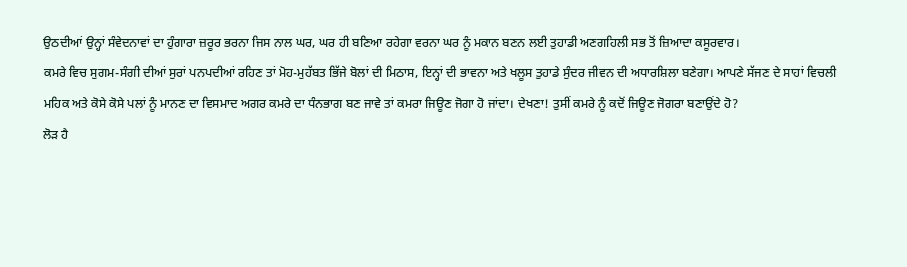ਉਠਦੀਆਂ ਉਨ੍ਹਾਂ ਸੰਵੇਦਨਾਵਾਂ ਦਾ ਹੁੰਗਾਰਾ ਜ਼ਰੂਰ ਭਰਨਾ ਜਿਸ ਨਾਲ ਘਰ, ਘਰ ਹੀ ਬਣਿਆ ਰਹੇਗਾ ਵਰਨਾ ਘਰ ਨੂੰ ਮਕਾਨ ਬਣਨ ਲਈ ਤੁਹਾਡੀ ਅਣਗਹਿਲੀ ਸਭ ਤੋਂ ਜ਼ਿਆਦਾ ਕਸੂਰਵਾਰ।
ਕਮਰੇ ਵਿਚ ਸੁਗਮ-ਸੰਗੀ ਦੀਆਂ ਸੁਰਾਂ ਪਨਪਦੀਆਂ ਰਹਿਣ ਤਾਂ ਮੋਹ-ਮੁਹੱਬਤ ਭਿੱਜੇ ਬੋਲਾਂ ਦੀ ਮਿਠਾਸ, ਇਨ੍ਹਾਂ ਦੀ ਭਾਵਨਾ ਅਤੇ ਖਲੂਸ ਤੁਹਾਡੇ ਸੁੰਦਰ ਜੀਵਨ ਦੀ ਅਧਾਰਸ਼ਿਲਾ ਬਣੇਗਾ। ਆਪਣੇ ਸੱਜਣ ਦੇ ਸਾਹਾਂ ਵਿਚਲੀ ਮਹਿਕ ਅਤੇ ਕੋਸੇ ਕੋਸੇ ਪਲਾਂ ਨੂੰ ਮਾਨਣ ਦਾ ਵਿਸਮਾਦ ਅਗਰ ਕਮਰੇ ਦਾ ਧੰਨਭਾਗ ਬਣ ਜਾਵੇ ਤਾਂ ਕਮਰਾ ਜਿਊਣ ਜੋਗਾ ਹੋ ਜਾਂਦਾ। ਦੇਖਣਾ! ਤੁਸੀਂ ਕਮਰੇ ਨੂੰ ਕਦੋਂ ਜਿਊਣ ਜੋਗਰਾ ਬਣਾਉਂਦੇ ਹੋ?
ਲੋੜ ਹੈ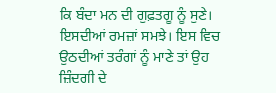ਕਿ ਬੰਦਾ ਮਨ ਦੀ ਗੁਫ਼ਤਗੂ ਨੂੰ ਸੁਣੇ। ਇਸਦੀਆਂ ਰਮਜ਼ਾਂ ਸਮਝੇ। ਇਸ ਵਿਚ ਉਠਦੀਆਂ ਤਰੰਗਾਂ ਨੂੰ ਮਾਣੇ ਤਾਂ ਉਹ ਜ਼ਿੰਦਗੀ ਦੇ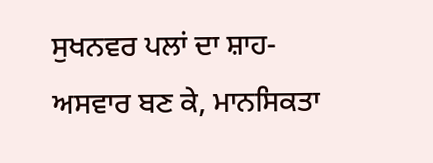ਸੁਖਨਵਰ ਪਲਾਂ ਦਾ ਸ਼ਾਹ-ਅਸਵਾਰ ਬਣ ਕੇ, ਮਾਨਸਿਕਤਾ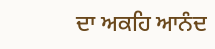ਦਾ ਅਕਹਿ ਆਨੰਦ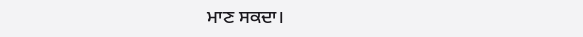ਮਾਣ ਸਕਦਾ।